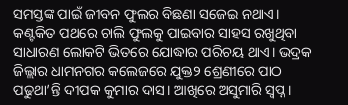ସମସ୍ତଙ୍କ ପାଇଁ ଜୀବନ ଫୁଲର ବିଛଣା ସଜେଇ ନଥାଏ। କଣ୍ଟକିତ ପଥରେ ଚାଲି ଫୁଲକୁ ପାଇବାର ସାହସ ରଖୁଥିବା ସାଧାରଣ ଲୋକଟି ଭିତରେ ଯୋଦ୍ଧାର ପରିଚୟ ଥାଏ। ଭଦ୍ରକ ଜିଲ୍ଲାର ଧାମନଗର କଲେଜରେ ଯୁକ୍ତ୨ ଶ୍ରେଣୀରେ ପାଠ ପଢୁଥା’ନ୍ତି ଦୀପକ କୁମାର ଦାସ। ଆଖିରେ ଅସୁମାରି ସ୍ବପ୍ନ।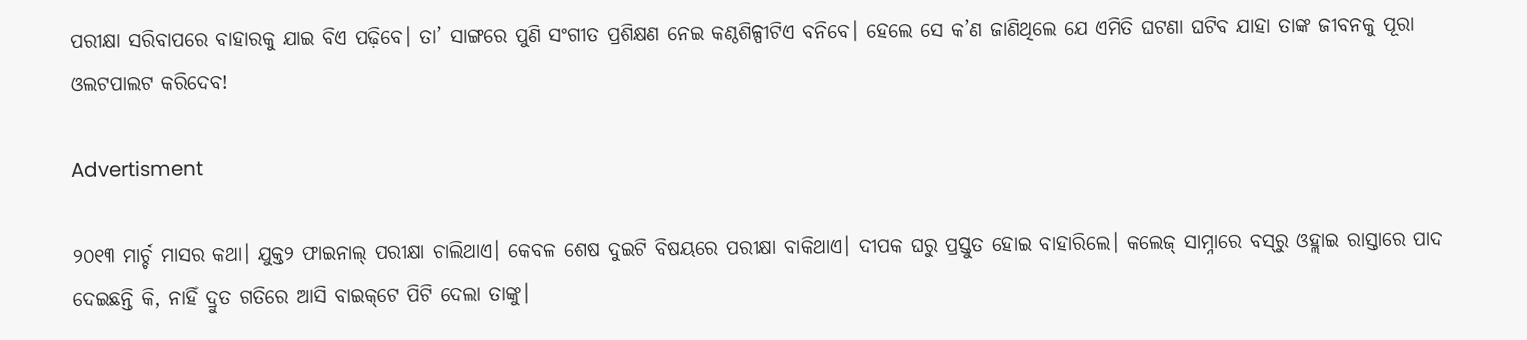ପରୀକ୍ଷା ସରିବାପରେ ବାହାରକୁ ଯାଇ ବିଏ ପଢ଼ିବେ। ତା’ ସାଙ୍ଗରେ ପୁଣି ସଂଗୀତ ପ୍ରଶିକ୍ଷଣ ନେଇ କଣ୍ଠଶିଳ୍ପୀଟିଏ ବନିବେ। ହେଲେ ସେ କ’ଣ ଜାଣିଥିଲେ ଯେ ଏମିତି ଘଟଣା ଘଟିବ ଯାହା ତା‌ଙ୍କ ଜୀବନକୁ ପୂରା ଓଲଟପାଲଟ କରିଦେବ!

Advertisment

୨୦୧୩ ମାର୍ଚ୍ଚ ମାସର କଥା। ଯୁକ୍ତ୨ ଫାଇନାଲ୍‌ ପରୀକ୍ଷା ଚାଲିଥାଏ। କେବଳ ଶେଷ ଦୁଇଟି ବିଷୟରେ ପରୀକ୍ଷା ବାକିଥାଏ। ଦୀପକ ଘରୁ ପ୍ରସ୍ତୁତ ହୋଇ ବାହାରିଲେ। କଲେଜ୍‌ ସାମ୍ନାରେ ବସ୍‌ରୁ ଓହ୍ଲାଇ ରାସ୍ତାରେ ପାଦ ଦେଇଛନ୍ତି କି, ନାହିଁ ଦ୍ରୁତ ଗତିରେ ଆସି ବାଇକ୍‌ଟେ ପିଟି ଦେଲା ତାଙ୍କୁ।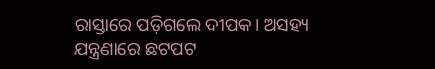ରାସ୍ତାରେ ପଡ଼ିଗଲେ ଦୀପକ। ଅସହ୍ୟ ଯନ୍ତ୍ରଣାରେ ଛଟପଟ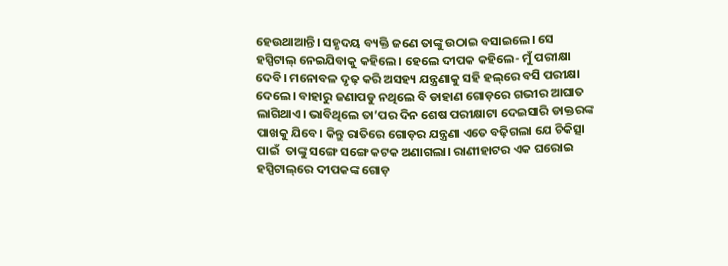ହେଉଥାଆନ୍ତି। ସହୃଦୟ ବ୍ୟକ୍ତି ଜଣେ ତାଙ୍କୁ ଉଠାଇ ବସାଇଲେ। ସେ ହସ୍ପିଟାଲ୍‌ ନେଇଯିବାକୁ କହିଲେ। ହେଲେ ଦୀପକ କହିଲେ- ମୁଁ ପରୀକ୍ଷା ଦେବି। ମନୋବଳ ଦୃଢ଼ କରି ଅସହ୍ୟ ଯନ୍ତ୍ରଣାକୁ ସହି ହଲ୍‌ରେ ବସି ପରୀକ୍ଷା ଦେଲେ। ବାହାରୁ ଜଣାପଡୁ ନଥିଲେ ବି ଡାହାଣ ଗୋଡ଼ରେ ଗଭୀର ଆଘାତ ଲାଗିଥ‌ାଏ। ଭାବିଥିଲେ ତା’ପର ଦିନ ଶେଷ ପରୀକ୍ଷାଟା ଦେଇସାରି ଡାକ୍ତରଙ୍କ ପାଖକୁ ଯିବେ। କିନ୍ତୁ ରାତିରେ ଗୋଡ଼ର ଯନ୍ତ୍ରଣା ଏତେ ବଢ଼ିଗଲା ଯେ ଚିକିତ୍ସା ପାଇଁ  ତାଙ୍କୁ ସଙ୍ଗେ ସଙ୍ଗେ କଟକ ଅଣାଗଲା। ରାଣୀହାଟର ଏକ ଘରୋଇ ହସ୍ପିଟାଲ୍‌ରେ ଦୀପକଙ୍କ ଗୋଡ଼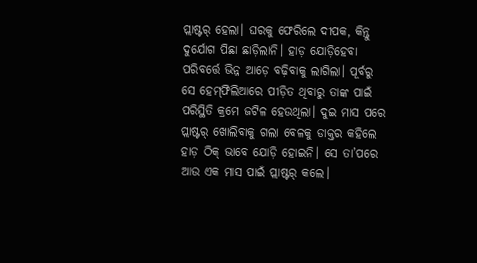ପ୍ଲାଷ୍ଟର୍‌ ହେଲା। ଘରକୁ ଫେରିଲେ ଦୀପକ, କିନ୍ତୁ ଦୁର୍ଯୋଗ ପିଛା ଛାଡ଼ିଲାନି। ହାଡ଼ ଯୋଡ଼ିହେବା ପରିବର୍ତ୍ତେ ଭିନ୍ନ ଆଡ଼େ ବଢ଼ିବାକୁ ଲାଗିଲା। ପୂର୍ବରୁ ସେ ହେମ୍‌ଫିଲିଆରେ ପୀଡ଼ିତ ଥିବାରୁ ତାଙ୍କ ପାଇଁ ପରିସ୍ଥିତି କ୍ରମେ ଜଟିଳ ହେଉଥିଲା। ଦୁଇ ମାସ ପରେ ପ୍ଲାଷ୍ଟର୍‌ ଖୋଲିବାକୁ ଗଲା ବେଳକୁ ଡାକ୍ତର କହିଲେ ହାଡ଼ ଠିକ୍‌ ଭାବେ ଯୋଡ଼ି ହୋଇନି। ସେ ତା’ପରେ ଆଉ ଏକ ମାସ ପାଇଁ ପ୍ଲାଷ୍ଟର୍‌ କଲେ।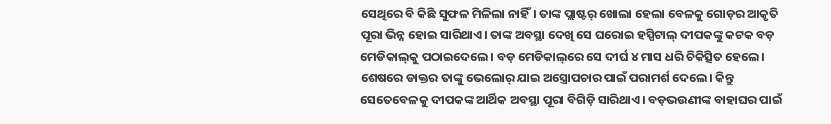ସେଥିରେ ବି କିଛି ସୁଫଳ ମିଳିଲା ନାହିଁ। ତାଙ୍କ ପ୍ଲାଷ୍ଟର୍‌ ଖୋଲା ହେଲା ବେଳକୁ ଗୋଡ଼ର ଆକୃତି ପୂରା ଭିନ୍ନ ହୋଇ ସାରିଥାଏ। ତାଙ୍କ ଅବସ୍ଥା ଦେଖି ସେ ଘରୋଇ ହସ୍ପିଟାଲ୍‌ ଦୀପକଙ୍କୁ କଟକ ବଡ଼ ମେଡିକାଲ୍‌କୁ ପଠାଇଦେଲେ। ବଡ଼ ମେଡିକାଲ୍‌ରେ ସେ ଦୀର୍ଘ ୪ ମାସ ଧରି ଚିକିତ୍ସିତ ହେଲେ। ଶେଷରେ ଡାକ୍ତର ତା‌ଙ୍କୁ ଭେଲୋର୍‌ ଯାଇ ଅସ୍ତ୍ରୋପଚାର ପାଇଁ ପରାମର୍ଶ ଦେଲେ। କିନ୍ତୁ ସେତେବେଳକୁ ଦୀପକଙ୍କ ଆର୍ଥିକ ଅବସ୍ଥା ପୂରା ବିଗିଡ଼ି ସାରିଥା‌ଏ। ବଡ଼ଭଉଣୀଙ୍କ ବାହାଘର ପାଇଁ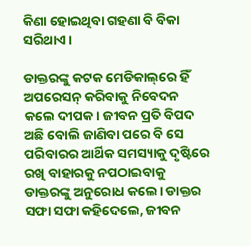କିଣା ହୋଇଥିବା ଗହଣା ବି ବିକା ସରିଥାଏ।

ଡାକ୍ତରଙ୍କୁ କଟକ ମେଡିକାଲ୍‌ରେ ହିଁ ଅପରେସନ୍‌ କରିବାକୁ ନିବେଦନ କଲେ ଦୀପକ। ଜୀବନ ପ୍ରତି ବିପଦ ଅଛି ବୋଲି ଜାଣିବା ପରେ ବି ସେ ପରିବାରର ଆର୍ଥିକ ସମସ୍ୟାକୁ ଦୃଷ୍ଟିରେ ରଖି ବାହାରକୁ ନପଠାଇବାକୁ ଡାକ୍ତରଙ୍କୁ ଅନୁରୋଧ କଲେ। ଡାକ୍ତର ସଫା ସଫା କହିଦେଲେ, ଜୀବନ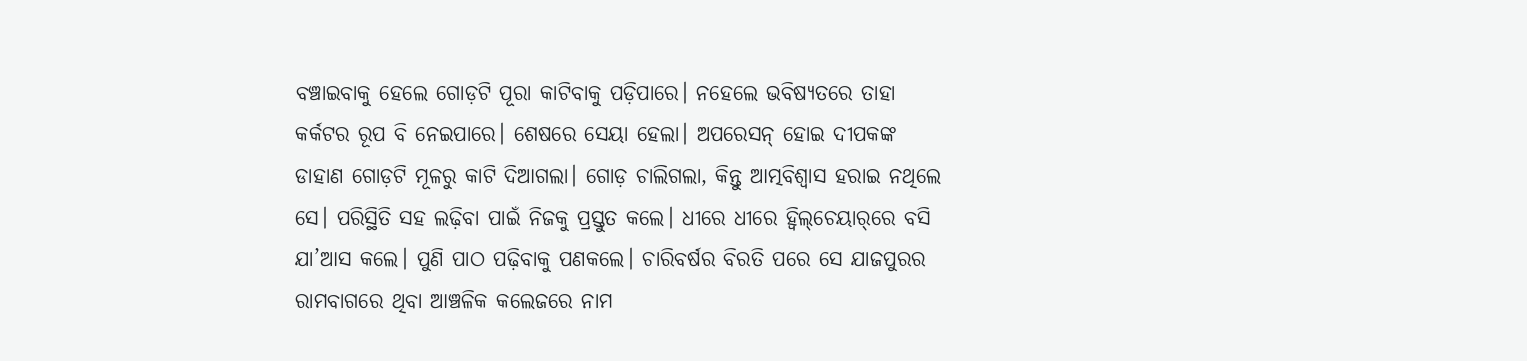ବଞ୍ଚାଇବାକୁ ହେଲେ ଗୋଡ଼ଟି ପୂରା କାଟିବାକୁ ପଡ଼ିପାରେ। ନହେଲେ ଭବିଷ୍ୟତରେ ତାହା କର୍କଟର ରୂପ ବି ନେଇପାରେ। ଶେଷରେ ସେୟା ହେଲା। ଅପରେସନ୍‌ ହୋଇ ଦୀପକଙ୍କ ଡାହାଣ ଗୋଡ଼ଟି ମୂଳରୁ କାଟି ଦିଆଗଲା। ଗୋଡ଼ ଚାଲିଗଲା, କିନ୍ତୁ ଆତ୍ମବିଶ୍ବାସ ହରାଇ ନଥିଲେ ସେ। ପରିସ୍ଥିତି ସହ ଲଢ଼ିବା ପାଇଁ ନିଜକୁ ପ୍ରସ୍ତୁତ କଲେ। ଧୀରେ ଧୀରେ ହ୍ବିଲ୍‌ଚେୟାର୍‌ରେ ବସି ଯା’ଆସ କଲେ। ପୁଣି ପାଠ ପଢ଼ିବାକୁ ପଣକଲେ। ଚାରିବର୍ଷର ବିରତି ପରେ ସେ ଯାଜପୁରର ରାମବାଗରେ ଥିବା ଆଞ୍ଚଳିକ କଲେଜରେ ନାମ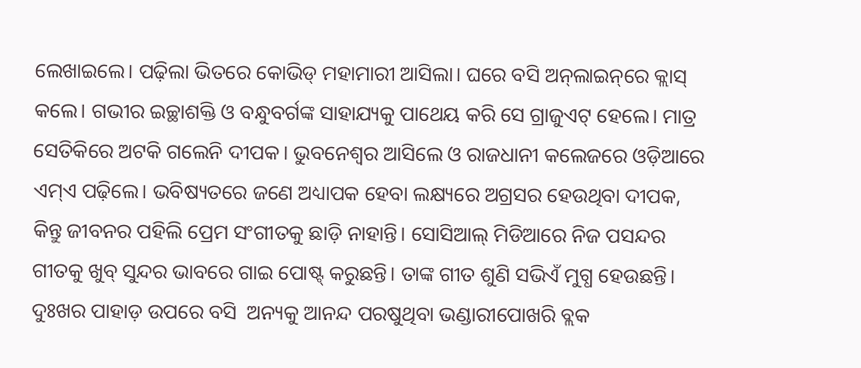ଲେଖାଇଲେ। ପଢ଼ିଲା ଭିତରେ କୋଭିଡ୍‌ ମହାମାରୀ ଆସିଲା। ଘରେ ବସି ଅନ୍‌ଲାଇନ୍‌ରେ କ୍ଲାସ୍‌ କଲେ। ଗଭୀର ଇଚ୍ଛାଶକ୍ତି ଓ ବନ୍ଧୁବର୍ଗଙ୍କ ସାହାଯ୍ୟକୁ ପାଥେୟ କରି ସେ ଗ୍ରାଜୁଏଟ୍‌ ହେଲେ। ମାତ୍ର ସେତିକିରେ ଅଟକି ଗଲେନି ଦୀପକ। ଭୁବନେଶ୍ବର ଆସିଲେ ଓ ରାଜଧାନୀ କଲେଜରେ ଓଡ଼ିଆରେ ଏମ୍‌ଏ ପଢ଼ିଲେ। ଭବିଷ୍ୟତରେ ଜଣେ ଅଧ୍ୟାପକ ହେବା ଲକ୍ଷ୍ୟରେ ଅଗ୍ରସର ହେଉଥିବା ଦୀପକ, କିନ୍ତୁ ଜୀବନର ପହିଲି ପ୍ରେମ ସଂଗୀତକୁ ଛାଡ଼ି ନାହାନ୍ତି। ସୋସିଆଲ୍‌ ମିଡିଆରେ ନିଜ ପସନ୍ଦର ଗୀତକୁ ଖୁବ୍‌ ସୁନ୍ଦର ଭାବରେ ଗାଇ ପୋଷ୍ଟ୍‌ କରୁଛନ୍ତି। ତାଙ୍କ ଗୀତ ଶୁଣି ସଭିଏଁ ମୁଗ୍ଧ ହେଉଛନ୍ତି। ଦୁଃଖର ପାହାଡ଼ ଉପରେ ବସି  ଅନ୍ୟକୁ ଆନନ୍ଦ ପରଷୁଥିବା ଭଣ୍ଡାରୀପୋଖରି ବ୍ଲକ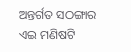ଅନ୍ତର୍ଗତ ସଠଙ୍ଗାର ଏଇ ମଣିଷଟି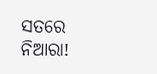ସତରେ ନିଆରା!